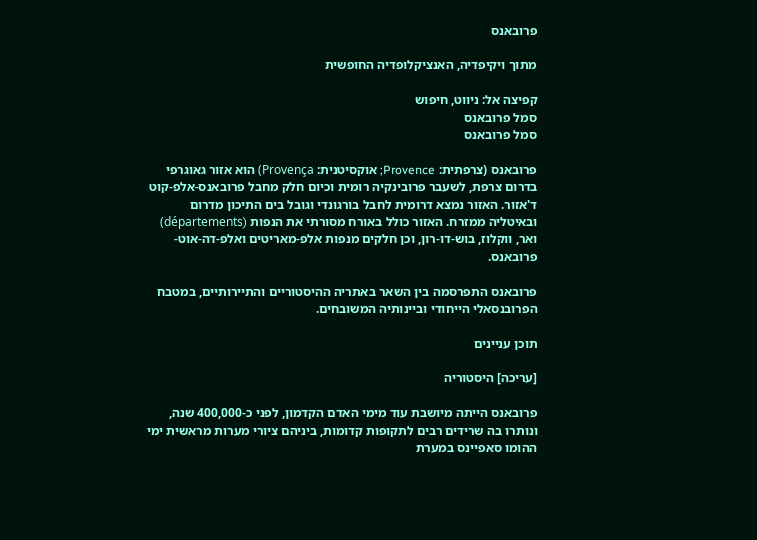פרובאנס

מתוך ויקיפדיה, האנציקלופדיה החופשית

קפיצה אל: ניווט, חיפוש
סמל פרובאנס
סמל פרובאנס

פרובאנס (צרפתית: Provence; אוקסיטנית: Provença) הוא אזור גאוגרפי בדרום צרפת, לשעבר פרובינקיה רומית וכיום חלק מחבל פרובאנס-אלפ-קוט ד'אזור. האזור נמצא דרומית לחבל בורגונדי וגובל בים התיכון מדרום ובאיטליה ממזרח. האזור כולל באורח מסורתי את הנפות (départements) ואר, ווקלוז, בוש-דו-רון, וכן חלקים מנפות אלפ-מאריטים ואלפ-דה-אוט-פרובאנס.

פרובאנס התפרסמה בין השאר באתריה ההיסטוריים והתיירותיים, במטבח הפרובנסאלי הייחודי וביינותיה המשובחים.

תוכן עניינים

[עריכה] היסטוריה

פרובאנס הייתה מיושבת עוד מימי האדם הקדמון, לפני כ-400,000 שנה, ונותרו בה שרידים רבים לתקופות קדומות, ביניהם ציורי מערות מראשית ימי ההומו סאפיינס במערת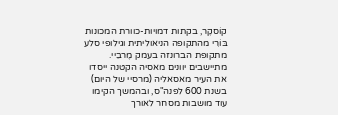קוֹסקֶר, בקתות דמויות-כוורת המכונות בּוֹרִי מהתקופה הניאוליתית וגילופי סלע מתקופת הברונזה בעמק מֶרבֵיי. מתיישבים יוונים מאסיה הקטנה ייסדו את העיר מאסאליה (מרסיי של היום) בשנת 600 לפנה"ס, ובהמשך הקימו עוד מושבות מסחר לאורך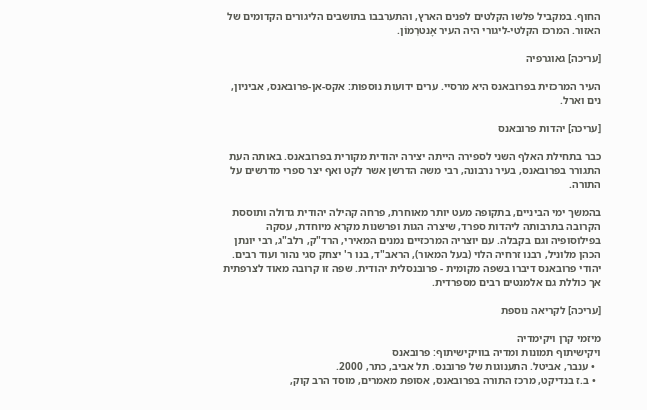החוף. במקביל פלשו הקלטים לפנים הארץ, והתערבבו בתושבים הליגורים הקדומים של האזור. המרכז הקלטי-ליגורי היה העיר אָנטרְמוֹן.

[עריכה] גאוגרפיה

העיר המרכזית בפרובאנס היא מרסיי. ערים ידועות נוספות: אקס-אן-פרובאנס, אביניון, נים וארל.

[עריכה] יהדות פרובאנס

כבר בתחילת האלף השני לספירה הייתה יצירה יהודית מקורית בפרובאנס. באותה העת התגורר בפרובאנס, בעיר נרבונה, רבי משה הדרשן אשר לקט ואף יצר ספרי מדרשים על התורה.

בהמשך ימי הביניים, בתקופה מעט יותר מאוחרת, פרחה קהילה יהודית גדולה ותוססת הקרובה בתרבותה ליהדות ספרד, שיצרה הגות ופרשנות מקרא מיוחדת, עסקה בפילוסופיה וגם בקבלה. עם יוצריה המרכזיים נמנים המאירי, הרד"ק, רלב"ג, רבי יונתן הכהן מלוניל, רבנו זרחיה הלוי (בעל המאור), הראב"ד, בנו ר' יצחק סגי נהור ועוד רבים. יהודי פרובאנס דיברו בשפה מקומית - פרובנסלית יהודית. שפה זו קרובה מאוד לצרפתית אך כוללת גם אלמנטים רבים מספרדית.

[עריכה] לקריאה נוספת

מיזמי קרן ויקימדיה
ויקישיתוף תמונות ומדיה בוויקישיתוף: פרובאנס
  • ענבר, אביטל. התענוגות של פרובנס. תל אביב, כתר, 2000.
  • ב.ז בנדיקט, מרכז התורה בפרובאנס, אסופת מאמרים, מוסד הרב קוק,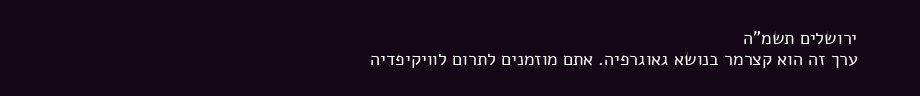ירושלים תשמ"ה
ערך זה הוא קצרמר בנושא גאוגרפיה. אתם מוזמנים לתרום לוויקיפדיה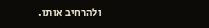ולהרחיב אותו.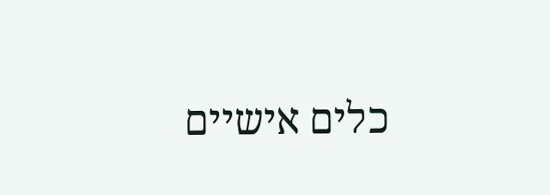כלים אישיים